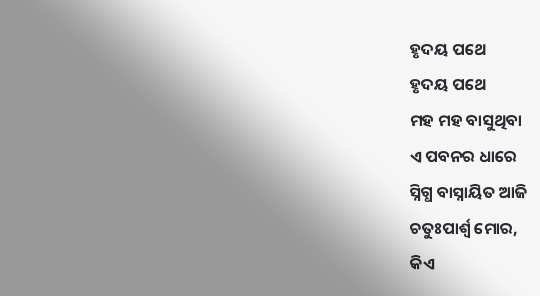ହୃଦୟ ପଥେ
ହୃଦୟ ପଥେ
ମହ ମହ ବାସୁଥିବା
ଏ ପବନର ଧାରେ
ସ୍ନିଗ୍ଧ ବାସ୍ନାୟିତ ଆଜି
ଚତୁଃପାର୍ଶ୍ୱ ମୋର,
କିଏ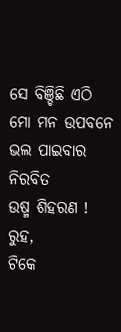ସେ ବିଞ୍ଚିଛି ଏଠି
ମୋ ମନ ଉପବନେ
ଭଲ ପାଇବାର ନିରବିତ
ଉଷ୍ମ ଶିହରଣ !
ରୁହ,
ଟିକେ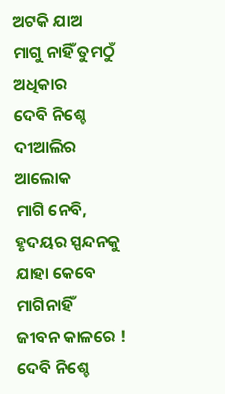ଅଟକି ଯାଅ
ମାଗୁ ନାହିଁ ତୁମଠୁଁ ଅଧିକାର
ଦେବି ନିଶ୍ଚେ
ଦୀଆଲିର ଆଲୋକ
ମାଗି ନେବି,
ହୃଦୟର ସ୍ପନ୍ଦନକୁ
ଯାହା କେବେ ମାଗିନାହିଁ
ଜୀବନ କାଳରେ !
ଦେବି ନିଶ୍ଚେ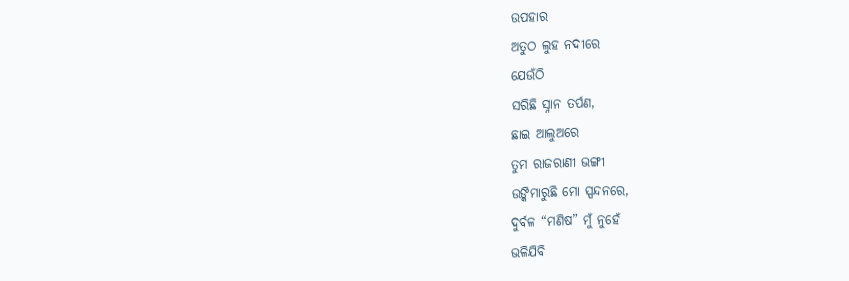ଉପହାର
ଅତୁଠ ଲୁହ ନଦୀରେ
ଯେଉଁଠି
ସରିଛି ସ୍ନାନ ତର୍ପଣ,
ଛାଇ ଆଲୁଅରେ
ତୁମ ରାଜରାଣୀ ଭଙ୍ଗୀ
ଉଙ୍କିମାରୁଛି ମୋ ସ୍ପନ୍ଦନରେ,
ଦୁର୍ବଳ “ମଣିଷ” ମୁଁ ନୁହେଁ
ଭଳିଯିବି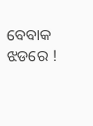ବେବାକ ଝଡରେ !